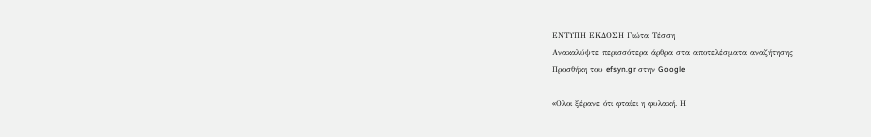ΕΝΤΥΠΗ ΕΚΔΟΣΗ Γιώτα Τέσση
Ανακαλύψτε περισσότερα άρθρα στα αποτελέσματα αναζήτησης
Προσθήκη του efsyn.gr στην Google

«Oλοι ξέρανε ότι φταίει η φυλακή. Η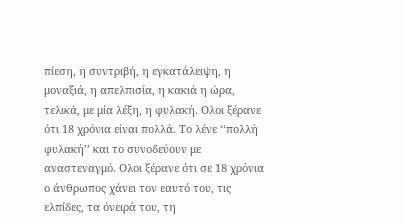πίεση, η συντριβή, η εγκατάλειψη, η μοναξιά, η απελπισία, η κακιά η ώρα, τελικά, με μία λέξη, η φυλακή. Ολοι ξέρανε ότι 18 χρόνια είναι πολλά. Το λένε ‘‘πολλή φυλακή’’ και το συνοδεύουν με αναστεναγμό. Ολοι ξέρανε ότι σε 18 χρόνια ο άνθρωπος χάνει τον εαυτό του, τις ελπίδες, τα όνειρά του, τη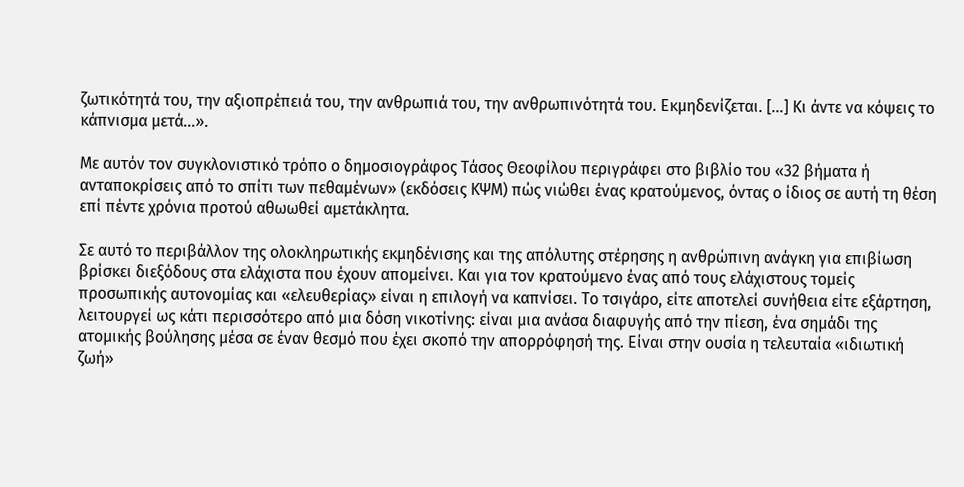ζωτικότητά του, την αξιοπρέπειά του, την ανθρωπιά του, την ανθρωπινότητά του. Εκμηδενίζεται. […] Κι άντε να κόψεις το κάπνισμα μετά…».

Με αυτόν τον συγκλονιστικό τρόπο ο δημοσιογράφος Τάσος Θεοφίλου περιγράφει στο βιβλίο του «32 βήματα ή ανταποκρίσεις από το σπίτι των πεθαμένων» (εκδόσεις ΚΨΜ) πώς νιώθει ένας κρατούμενος, όντας ο ίδιος σε αυτή τη θέση επί πέντε χρόνια προτού αθωωθεί αμετάκλητα.

Σε αυτό το περιβάλλον της ολοκληρωτικής εκμηδένισης και της απόλυτης στέρησης η ανθρώπινη ανάγκη για επιβίωση βρίσκει διεξόδους στα ελάχιστα που έχουν απομείνει. Και για τον κρατούμενο ένας από τους ελάχιστους τομείς προσωπικής αυτονομίας και «ελευθερίας» είναι η επιλογή να καπνίσει. Το τσιγάρο, είτε αποτελεί συνήθεια είτε εξάρτηση, λειτουργεί ως κάτι περισσότερο από μια δόση νικοτίνης: είναι μια ανάσα διαφυγής από την πίεση, ένα σημάδι της ατομικής βούλησης μέσα σε έναν θεσμό που έχει σκοπό την απορρόφησή της. Είναι στην ουσία η τελευταία «ιδιωτική ζωή»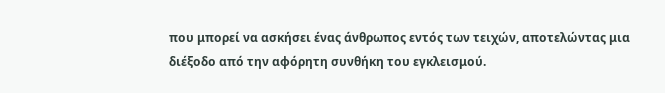που μπορεί να ασκήσει ένας άνθρωπος εντός των τειχών, αποτελώντας μια διέξοδο από την αφόρητη συνθήκη του εγκλεισμού.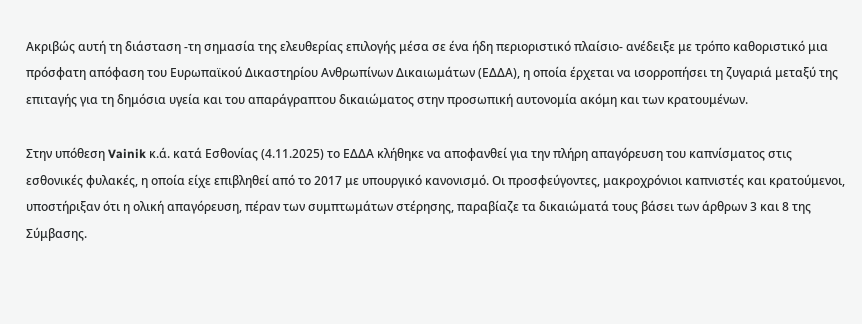Ακριβώς αυτή τη διάσταση -τη σημασία της ελευθερίας επιλογής μέσα σε ένα ήδη περιοριστικό πλαίσιο- ανέδειξε με τρόπο καθοριστικό μια πρόσφατη απόφαση του Ευρωπαϊκού Δικαστηρίου Ανθρωπίνων Δικαιωμάτων (ΕΔΔΑ), η οποία έρχεται να ισορροπήσει τη ζυγαριά μεταξύ της επιταγής για τη δημόσια υγεία και του απαράγραπτου δικαιώματος στην προσωπική αυτονομία ακόμη και των κρατουμένων.

Στην υπόθεση Vainik κ.ά. κατά Εσθονίας (4.11.2025) το ΕΔΔΑ κλήθηκε να αποφανθεί για την πλήρη απαγόρευση του καπνίσματος στις εσθονικές φυλακές, η οποία είχε επιβληθεί από το 2017 με υπουργικό κανονισμό. Οι προσφεύγοντες, μακροχρόνιοι καπνιστές και κρατούμενοι, υποστήριξαν ότι η ολική απαγόρευση, πέραν των συμπτωμάτων στέρησης, παραβίαζε τα δικαιώματά τους βάσει των άρθρων 3 και 8 της Σύμβασης.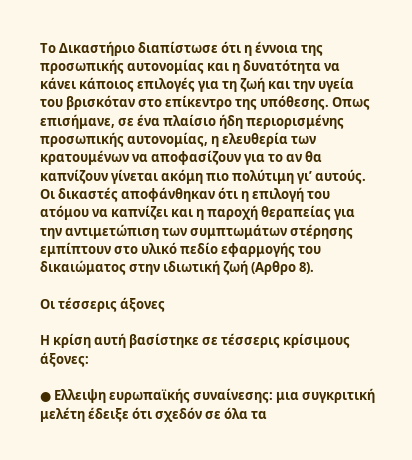Το Δικαστήριο διαπίστωσε ότι η έννοια της προσωπικής αυτονομίας και η δυνατότητα να κάνει κάποιος επιλογές για τη ζωή και την υγεία του βρισκόταν στο επίκεντρο της υπόθεσης. Οπως επισήμανε, σε ένα πλαίσιο ήδη περιορισμένης προσωπικής αυτονομίας, η ελευθερία των κρατουμένων να αποφασίζουν για το αν θα καπνίζουν γίνεται ακόμη πιο πολύτιμη γι’ αυτούς. Οι δικαστές αποφάνθηκαν ότι η επιλογή του ατόμου να καπνίζει και η παροχή θεραπείας για την αντιμετώπιση των συμπτωμάτων στέρησης εμπίπτουν στο υλικό πεδίο εφαρμογής του δικαιώματος στην ιδιωτική ζωή (Αρθρο 8).

Οι τέσσερις άξονες

Η κρίση αυτή βασίστηκε σε τέσσερις κρίσιμους άξονες:

● Ελλειψη ευρωπαϊκής συναίνεσης: μια συγκριτική μελέτη έδειξε ότι σχεδόν σε όλα τα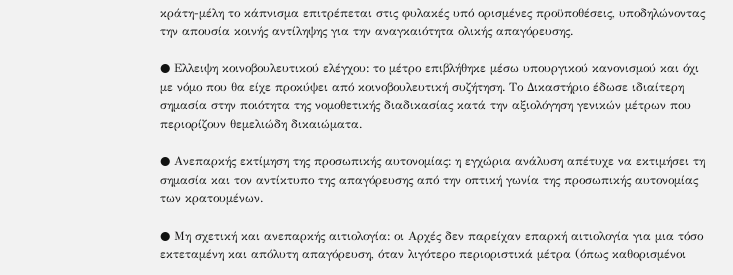κράτη-μέλη το κάπνισμα επιτρέπεται στις φυλακές υπό ορισμένες προϋποθέσεις, υποδηλώνοντας την απουσία κοινής αντίληψης για την αναγκαιότητα ολικής απαγόρευσης.

● Ελλειψη κοινοβουλευτικού ελέγχου: το μέτρο επιβλήθηκε μέσω υπουργικού κανονισμού και όχι με νόμο που θα είχε προκύψει από κοινοβουλευτική συζήτηση. Το Δικαστήριο έδωσε ιδιαίτερη σημασία στην ποιότητα της νομοθετικής διαδικασίας κατά την αξιολόγηση γενικών μέτρων που περιορίζουν θεμελιώδη δικαιώματα.

● Ανεπαρκής εκτίμηση της προσωπικής αυτονομίας: η εγχώρια ανάλυση απέτυχε να εκτιμήσει τη σημασία και τον αντίκτυπο της απαγόρευσης από την οπτική γωνία της προσωπικής αυτονομίας των κρατουμένων.

● Μη σχετική και ανεπαρκής αιτιολογία: οι Αρχές δεν παρείχαν επαρκή αιτιολογία για μια τόσο εκτεταμένη και απόλυτη απαγόρευση, όταν λιγότερο περιοριστικά μέτρα (όπως καθορισμένοι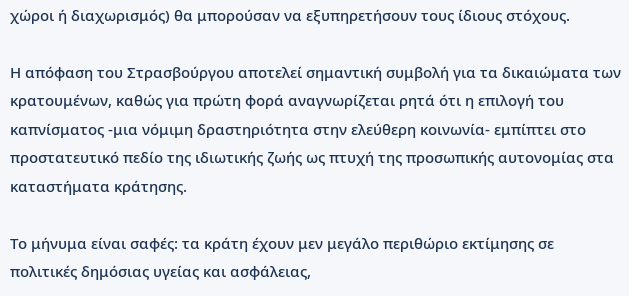χώροι ή διαχωρισμός) θα μπορούσαν να εξυπηρετήσουν τους ίδιους στόχους.

Η απόφαση του Στρασβούργου αποτελεί σημαντική συμβολή για τα δικαιώματα των κρατουμένων, καθώς για πρώτη φορά αναγνωρίζεται ρητά ότι η επιλογή του καπνίσματος -μια νόμιμη δραστηριότητα στην ελεύθερη κοινωνία- εμπίπτει στο προστατευτικό πεδίο της ιδιωτικής ζωής ως πτυχή της προσωπικής αυτονομίας στα καταστήματα κράτησης.

Το μήνυμα είναι σαφές: τα κράτη έχουν μεν μεγάλο περιθώριο εκτίμησης σε πολιτικές δημόσιας υγείας και ασφάλειας,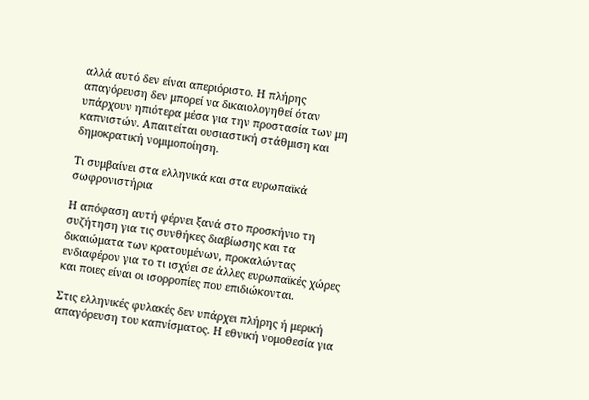αλλά αυτό δεν είναι απεριόριστο. Η πλήρης απαγόρευση δεν μπορεί να δικαιολογηθεί όταν υπάρχουν ηπιότερα μέσα για την προστασία των μη καπνιστών. Απαιτείται ουσιαστική στάθμιση και δημοκρατική νομιμοποίηση.

Τι συμβαίνει στα ελληνικά και στα ευρωπαϊκά σωφρονιστήρια

Η απόφαση αυτή φέρνει ξανά στο προσκήνιο τη συζήτηση για τις συνθήκες διαβίωσης και τα δικαιώματα των κρατουμένων, προκαλώντας ενδιαφέρον για το τι ισχύει σε άλλες ευρωπαϊκές χώρες και ποιες είναι οι ισορροπίες που επιδιώκονται.

Στις ελληνικές φυλακές δεν υπάρχει πλήρης ή μερική απαγόρευση του καπνίσματος. Η εθνική νομοθεσία για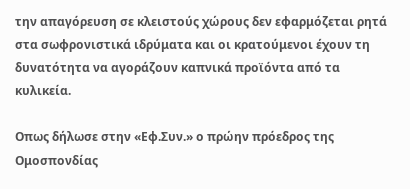την απαγόρευση σε κλειστούς χώρους δεν εφαρμόζεται ρητά στα σωφρονιστικά ιδρύματα και οι κρατούμενοι έχουν τη δυνατότητα να αγοράζουν καπνικά προϊόντα από τα κυλικεία.

Οπως δήλωσε στην «Εφ.Συν.» ο πρώην πρόεδρος της Ομοσπονδίας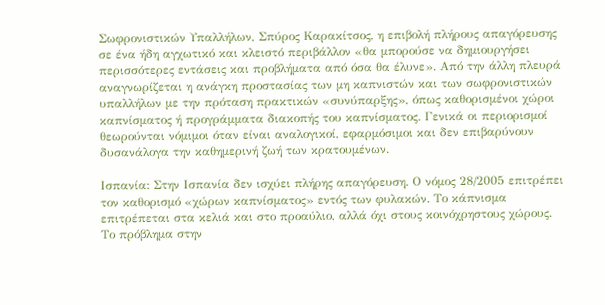Σωφρονιστικών Υπαλλήλων, Σπύρος Καρακίτσος, η επιβολή πλήρους απαγόρευσης σε ένα ήδη αγχωτικό και κλειστό περιβάλλον «θα μπορούσε να δημιουργήσει περισσότερες εντάσεις και προβλήματα από όσα θα έλυνε». Από την άλλη πλευρά αναγνωρίζεται η ανάγκη προστασίας των μη καπνιστών και των σωφρονιστικών υπαλλήλων με την πρόταση πρακτικών «συνύπαρξης», όπως καθορισμένοι χώροι καπνίσματος ή προγράμματα διακοπής του καπνίσματος. Γενικά οι περιορισμοί θεωρούνται νόμιμοι όταν είναι αναλογικοί, εφαρμόσιμοι και δεν επιβαρύνουν δυσανάλογα την καθημερινή ζωή των κρατουμένων.

Ισπανία: Στην Ισπανία δεν ισχύει πλήρης απαγόρευση. Ο νόμος 28/2005 επιτρέπει τον καθορισμό «χώρων καπνίσματος» εντός των φυλακών. Το κάπνισμα επιτρέπεται στα κελιά και στο προαύλιο, αλλά όχι στους κοινόχρηστους χώρους. Το πρόβλημα στην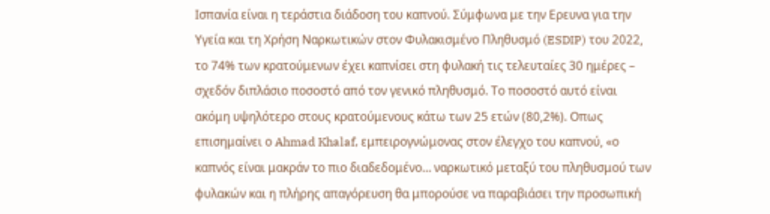Ισπανία είναι η τεράστια διάδοση του καπνού. Σύμφωνα με την Ερευνα για την Υγεία και τη Χρήση Ναρκωτικών στον Φυλακισμένο Πληθυσμό (ESDIP) του 2022, το 74% των κρατούμενων έχει καπνίσει στη φυλακή τις τελευταίες 30 ημέρες – σχεδόν διπλάσιο ποσοστό από τον γενικό πληθυσμό. Το ποσοστό αυτό είναι ακόμη υψηλότερο στους κρατούμενους κάτω των 25 ετών (80,2%). Οπως επισημαίνει ο Ahmad Khalaf, εμπειρογνώμονας στον έλεγχο του καπνού, «ο καπνός είναι μακράν το πιο διαδεδομένο… ναρκωτικό μεταξύ του πληθυσμού των φυλακών και η πλήρης απαγόρευση θα μπορούσε να παραβιάσει την προσωπική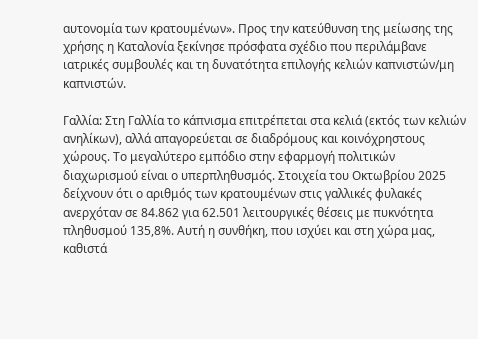αυτονομία των κρατουμένων». Προς την κατεύθυνση της μείωσης της χρήσης η Καταλονία ξεκίνησε πρόσφατα σχέδιο που περιλάμβανε ιατρικές συμβουλές και τη δυνατότητα επιλογής κελιών καπνιστών/μη καπνιστών.

Γαλλία: Στη Γαλλία το κάπνισμα επιτρέπεται στα κελιά (εκτός των κελιών ανηλίκων), αλλά απαγορεύεται σε διαδρόμους και κοινόχρηστους χώρους. Το μεγαλύτερο εμπόδιο στην εφαρμογή πολιτικών διαχωρισμού είναι ο υπερπληθυσμός. Στοιχεία του Οκτωβρίου 2025 δείχνουν ότι ο αριθμός των κρατουμένων στις γαλλικές φυλακές ανερχόταν σε 84.862 για 62.501 λειτουργικές θέσεις με πυκνότητα πληθυσμού 135,8%. Αυτή η συνθήκη, που ισχύει και στη χώρα μας, καθιστά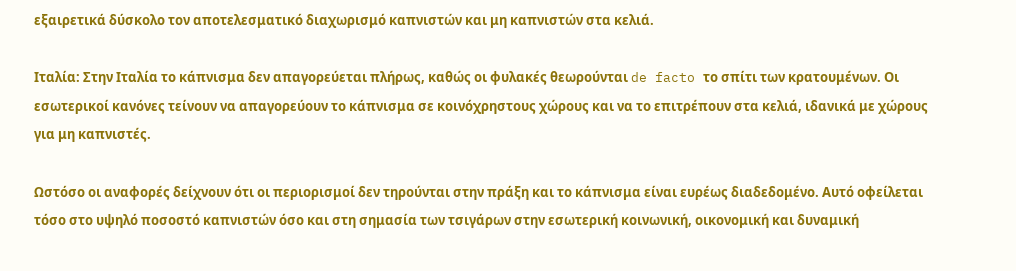εξαιρετικά δύσκολο τον αποτελεσματικό διαχωρισμό καπνιστών και μη καπνιστών στα κελιά.

Ιταλία: Στην Ιταλία το κάπνισμα δεν απαγορεύεται πλήρως, καθώς οι φυλακές θεωρούνται de facto το σπίτι των κρατουμένων. Οι εσωτερικοί κανόνες τείνουν να απαγορεύουν το κάπνισμα σε κοινόχρηστους χώρους και να το επιτρέπουν στα κελιά, ιδανικά με χώρους για μη καπνιστές.

Ωστόσο οι αναφορές δείχνουν ότι οι περιορισμοί δεν τηρούνται στην πράξη και το κάπνισμα είναι ευρέως διαδεδομένο. Αυτό οφείλεται τόσο στο υψηλό ποσοστό καπνιστών όσο και στη σημασία των τσιγάρων στην εσωτερική κοινωνική, οικονομική και δυναμική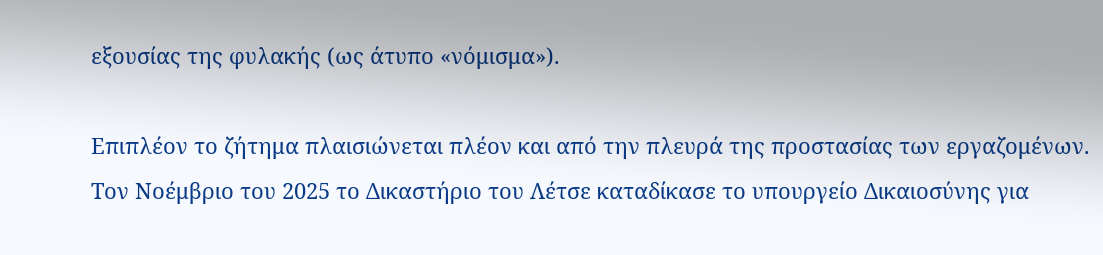εξουσίας της φυλακής (ως άτυπο «νόμισμα»).

Επιπλέον το ζήτημα πλαισιώνεται πλέον και από την πλευρά της προστασίας των εργαζομένων. Τον Νοέμβριο του 2025 το Δικαστήριο του Λέτσε καταδίκασε το υπουργείο Δικαιοσύνης για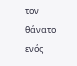τον θάνατο ενός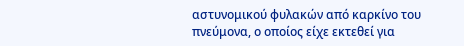αστυνομικού φυλακών από καρκίνο του πνεύμονα, ο οποίος είχε εκτεθεί για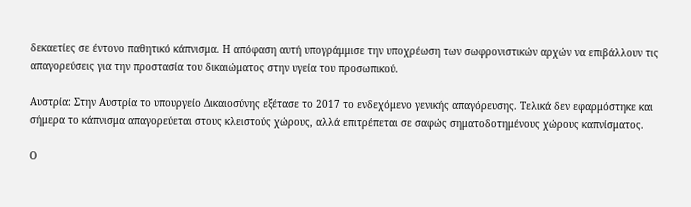δεκαετίες σε έντονο παθητικό κάπνισμα. Η απόφαση αυτή υπογράμμισε την υποχρέωση των σωφρονιστικών αρχών να επιβάλλουν τις απαγορεύσεις για την προστασία του δικαιώματος στην υγεία του προσωπικού.

Αυστρία: Στην Αυστρία το υπουργείο Δικαιοσύνης εξέτασε το 2017 το ενδεχόμενο γενικής απαγόρευσης. Τελικά δεν εφαρμόστηκε και σήμερα το κάπνισμα απαγορεύεται στους κλειστούς χώρους, αλλά επιτρέπεται σε σαφώς σηματοδοτημένους χώρους καπνίσματος.

Ο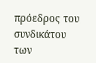πρόεδρος του συνδικάτου των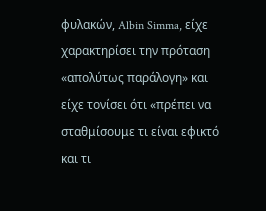φυλακών, Albin Simma, είχε χαρακτηρίσει την πρόταση «απολύτως παράλογη» και είχε τονίσει ότι «πρέπει να σταθμίσουμε τι είναι εφικτό και τι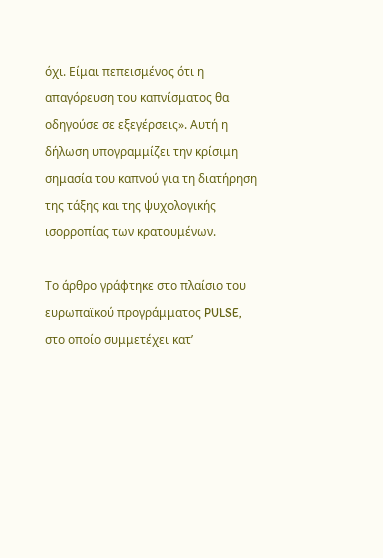όχι. Είμαι πεπεισμένος ότι η απαγόρευση του καπνίσματος θα οδηγούσε σε εξεγέρσεις». Αυτή η δήλωση υπογραμμίζει την κρίσιμη σημασία του καπνού για τη διατήρηση της τάξης και της ψυχολογικής ισορροπίας των κρατουμένων.

Το άρθρο γράφτηκε στο πλαίσιο του ευρωπαϊκού προγράμματος PULSE, στο oποίο συμμετέχει κατ’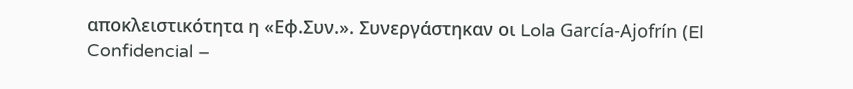αποκλειστικότητα η «Εφ.Συν.». Συνεργάστηκαν οι Lola García-Ajofrín (El Confidencial –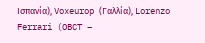Ισπανία), Voxeurop (Γαλλία), Lorenzo Ferrari (OBCT –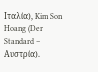Ιταλία), Kim Son Hoang (Der Standard – Αυστρία).